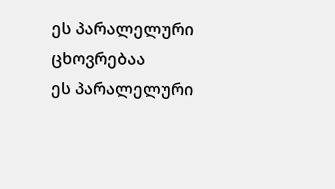ეს პარალელური ცხოვრებაა
ეს პარალელური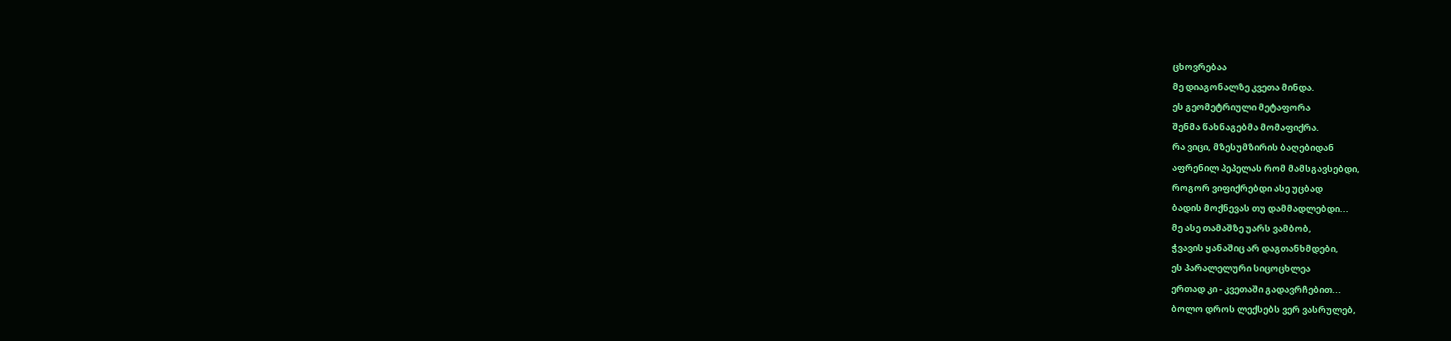ცხოვრებაა
მე დიაგონალზე კვეთა მინდა.
ეს გეომეტრიული მეტაფორა
შენმა წახნაგებმა მომაფიქრა.
რა ვიცი, მზესუმზირის ბაღებიდან
აფრენილ პეპელას რომ მამსგავსებდი,
როგორ ვიფიქრებდი ასე უცბად
ბადის მოქნევას თუ დამმადლებდი...
მე ასე თამაშზე უარს ვამბობ,
ჭვავის ყანაშიც არ დაგთანხმდები,
ეს პარალელური სიცოცხლეა
ერთად კი - კვეთაში გადავრჩებით...
ბოლო დროს ლექსებს ვერ ვასრულებ,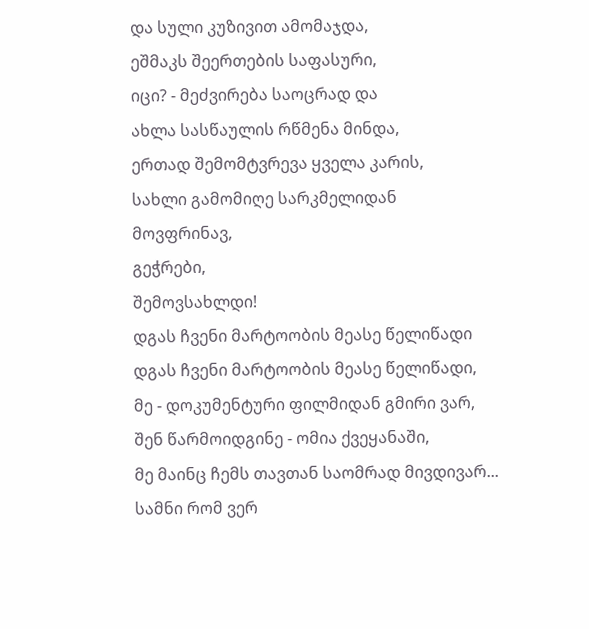და სული კუზივით ამომაჯდა,
ეშმაკს შეერთების საფასური,
იცი? - მეძვირება საოცრად და
ახლა სასწაულის რწმენა მინდა,
ერთად შემომტვრევა ყველა კარის,
სახლი გამომიღე სარკმელიდან
მოვფრინავ,
გეჭრები,
შემოვსახლდი!
დგას ჩვენი მარტოობის მეასე წელიწადი
დგას ჩვენი მარტოობის მეასე წელიწადი,
მე - დოკუმენტური ფილმიდან გმირი ვარ,
შენ წარმოიდგინე - ომია ქვეყანაში,
მე მაინც ჩემს თავთან საომრად მივდივარ...
სამნი რომ ვერ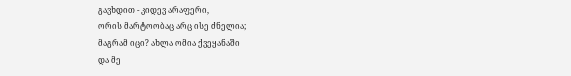გავხდით - კიდევ არაფერი,
ორის მარტოობაც არც ისე ძნელია;
მაგრამ იცი? ახლა ომია ქვეყანაში
და მე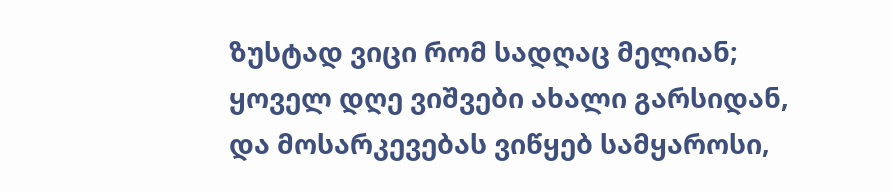ზუსტად ვიცი რომ სადღაც მელიან;
ყოველ დღე ვიშვები ახალი გარსიდან,
და მოსარკევებას ვიწყებ სამყაროსი,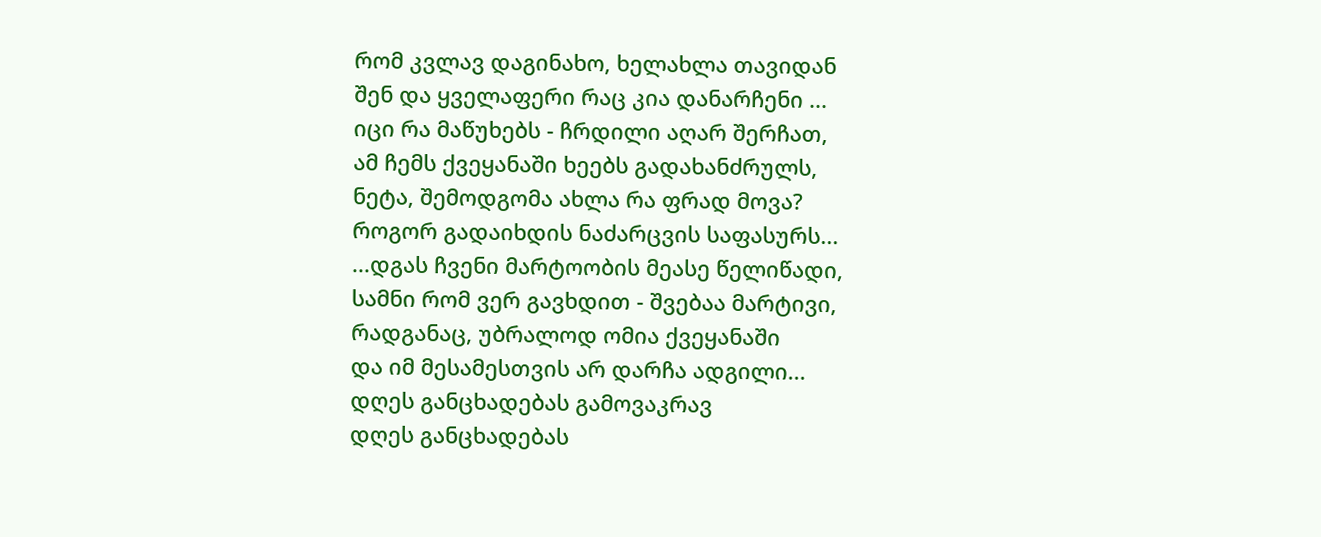რომ კვლავ დაგინახო, ხელახლა თავიდან
შენ და ყველაფერი რაც კია დანარჩენი ...
იცი რა მაწუხებს - ჩრდილი აღარ შერჩათ,
ამ ჩემს ქვეყანაში ხეებს გადახანძრულს,
ნეტა, შემოდგომა ახლა რა ფრად მოვა?
როგორ გადაიხდის ნაძარცვის საფასურს...
...დგას ჩვენი მარტოობის მეასე წელიწადი,
სამნი რომ ვერ გავხდით - შვებაა მარტივი,
რადგანაც, უბრალოდ ომია ქვეყანაში
და იმ მესამესთვის არ დარჩა ადგილი...
დღეს განცხადებას გამოვაკრავ
დღეს განცხადებას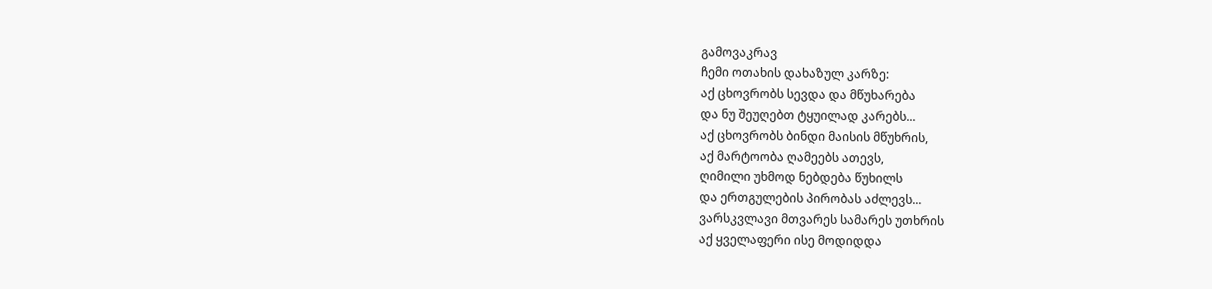გამოვაკრავ
ჩემი ოთახის დახაზულ კარზე:
აქ ცხოვრობს სევდა და მწუხარება
და ნუ შეუღებთ ტყუილად კარებს...
აქ ცხოვრობს ბინდი მაისის მწუხრის,
აქ მარტოობა ღამეებს ათევს,
ღიმილი უხმოდ ნებდება წუხილს
და ერთგულების პირობას აძლევს...
ვარსკვლავი მთვარეს სამარეს უთხრის
აქ ყველაფერი ისე მოდიდდა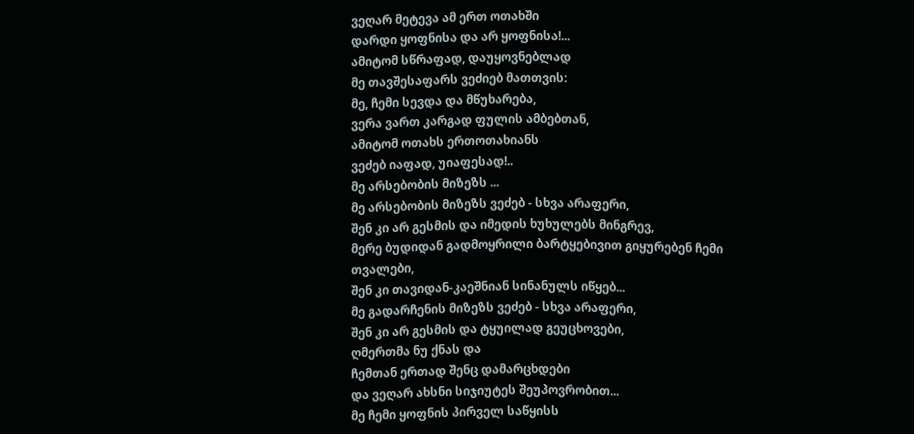ვეღარ მეტევა ამ ერთ ოთახში
დარდი ყოფნისა და არ ყოფნისა!...
ამიტომ სწრაფად, დაუყოვნებლად
მე თავშესაფარს ვეძიებ მათთვის:
მე, ჩემი სევდა და მწუხარება,
ვერა ვართ კარგად ფულის ამბებთან,
ამიტომ ოთახს ერთოთახიანს
ვეძებ იაფად, უიაფესად!..
მე არსებობის მიზეზს ...
მე არსებობის მიზეზს ვეძებ - სხვა არაფერი,
შენ კი არ გესმის და იმედის ხუხულებს მინგრევ,
მერე ბუდიდან გადმოყრილი ბარტყებივით გიყურებენ ჩემი თვალები,
შენ კი თავიდან-კაეშნიან სინანულს იწყებ...
მე გადარჩენის მიზეზს ვეძებ - სხვა არაფერი,
შენ კი არ გესმის და ტყუილად გეუცხოვები,
ღმერთმა ნუ ქნას და
ჩემთან ერთად შენც დამარცხდები
და ვეღარ ახსნი სიჯიუტეს შეუპოვრობით...
მე ჩემი ყოფნის პირველ საწყისს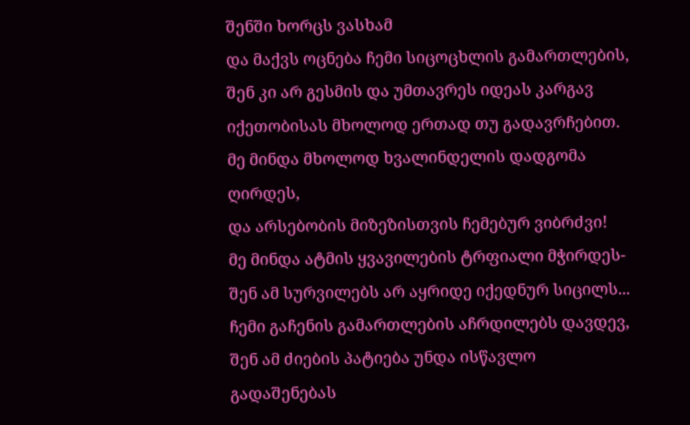შენში ხორცს ვასხამ
და მაქვს ოცნება ჩემი სიცოცხლის გამართლების,
შენ კი არ გესმის და უმთავრეს იდეას კარგავ
იქეთობისას მხოლოდ ერთად თუ გადავრჩებით.
მე მინდა მხოლოდ ხვალინდელის დადგომა ღირდეს,
და არსებობის მიზეზისთვის ჩემებურ ვიბრძვი!
მე მინდა ატმის ყვავილების ტრფიალი მჭირდეს-
შენ ამ სურვილებს არ აყრიდე იქედნურ სიცილს...
ჩემი გაჩენის გამართლების აჩრდილებს დავდევ,
შენ ამ ძიების პატიება უნდა ისწავლო
გადაშენებას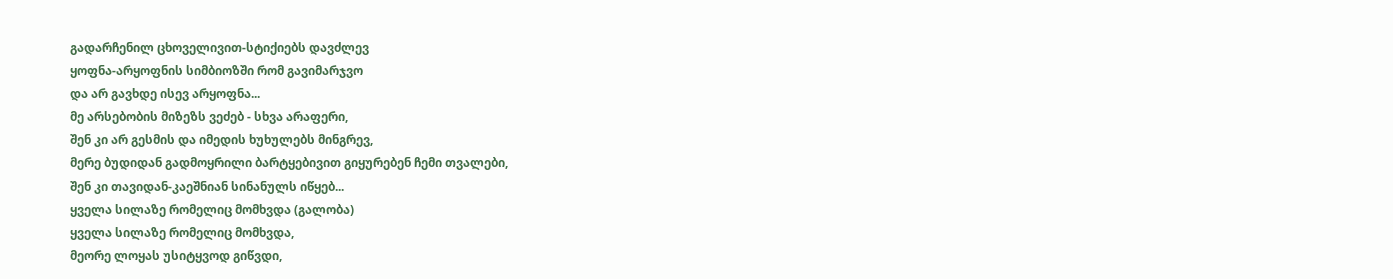გადარჩენილ ცხოველივით-სტიქიებს დავძლევ
ყოფნა-არყოფნის სიმბიოზში რომ გავიმარჯვო
და არ გავხდე ისევ არყოფნა...
მე არსებობის მიზეზს ვეძებ - სხვა არაფერი,
შენ კი არ გესმის და იმედის ხუხულებს მინგრევ,
მერე ბუდიდან გადმოყრილი ბარტყებივით გიყურებენ ჩემი თვალები,
შენ კი თავიდან-კაეშნიან სინანულს იწყებ...
ყველა სილაზე რომელიც მომხვდა (გალობა)
ყველა სილაზე რომელიც მომხვდა,
მეორე ლოყას უსიტყვოდ გიწვდი,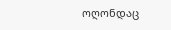ოღონდაც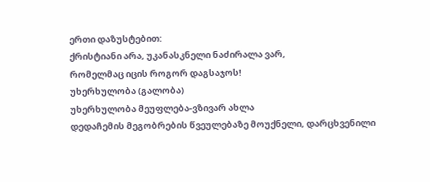ერთი დაზუსტებით:
ქრისტიანი არა, უკანასკნელი ნაძირალა ვარ,
რომელმაც იცის როგორ დაგსაჯოს!
უხერხულობა (გალობა)
უხერხულობა მეუფლება-ვზივარ ახლა
დედაჩემის მეგობრების წვეულებაზე მოუქნელი, დარცხვენილი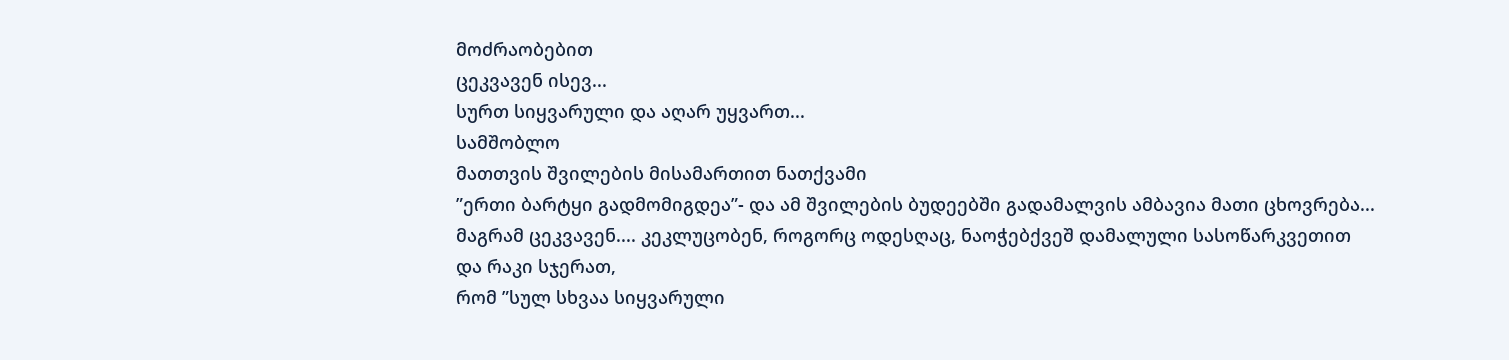მოძრაობებით
ცეკვავენ ისევ...
სურთ სიყვარული და აღარ უყვართ...
სამშობლო
მათთვის შვილების მისამართით ნათქვამი
”ერთი ბარტყი გადმომიგდეა”- და ამ შვილების ბუდეებში გადამალვის ამბავია მათი ცხოვრება...
მაგრამ ცეკვავენ.... კეკლუცობენ, როგორც ოდესღაც, ნაოჭებქვეშ დამალული სასოწარკვეთით
და რაკი სჯერათ,
რომ ”სულ სხვაა სიყვარული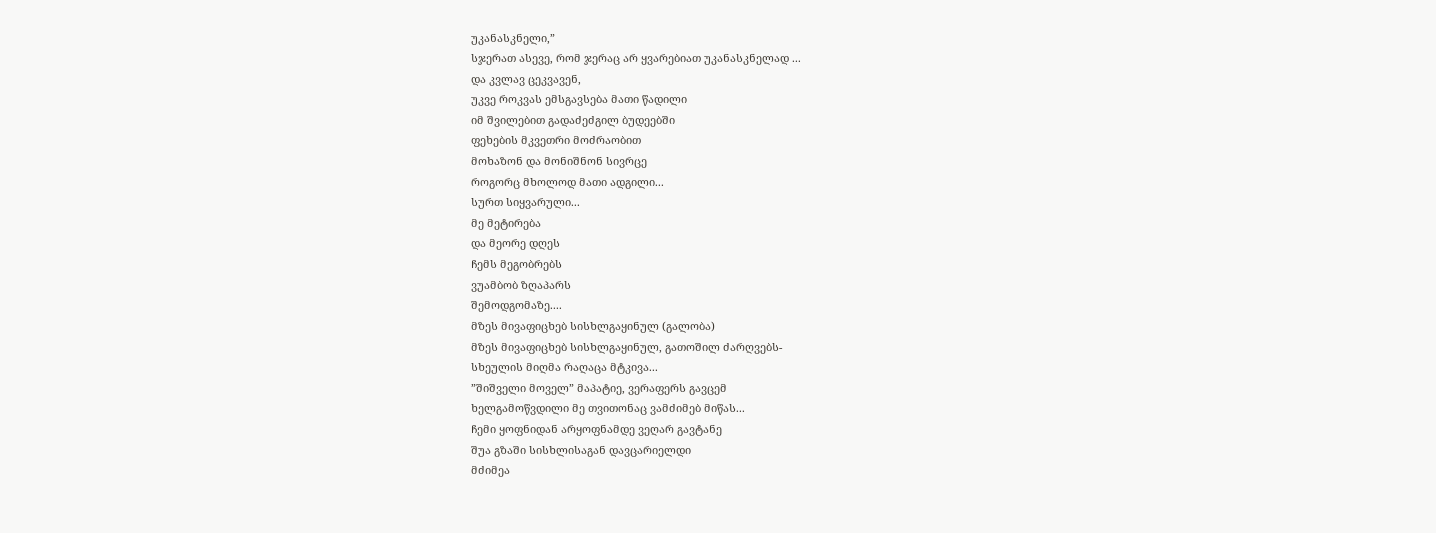უკანასკნელი,”
სჯერათ ასევე, რომ ჯერაც არ ყვარებიათ უკანასკნელად ...
და კვლავ ცეკვავენ,
უკვე როკვას ემსგავსება მათი წადილი
იმ შვილებით გადაძეძგილ ბუდეებში
ფეხების მკვეთრი მოძრაობით
მოხაზონ და მონიშნონ სივრცე
როგორც მხოლოდ მათი ადგილი...
სურთ სიყვარული...
მე მეტირება
და მეორე დღეს
ჩემს მეგობრებს
ვუამბობ ზღაპარს
შემოდგომაზე....
მზეს მივაფიცხებ სისხლგაყინულ (გალობა)
მზეს მივაფიცხებ სისხლგაყინულ, გათოშილ ძარღვებს-
სხეულის მიღმა რაღაცა მტკივა...
”შიშველი მოველ” მაპატიე, ვერაფერს გავცემ
ხელგამოწვდილი მე თვითონაც ვამძიმებ მიწას...
ჩემი ყოფნიდან არყოფნამდე ვეღარ გავტანე
შუა გზაში სისხლისაგან დავცარიელდი
მძიმეა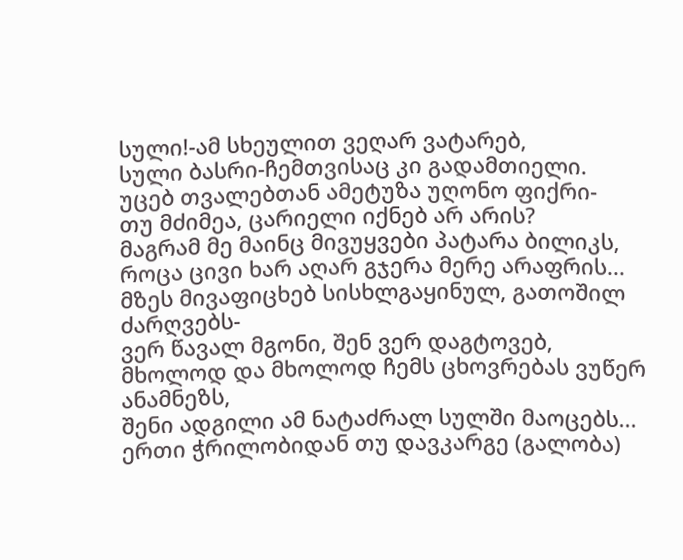სული!-ამ სხეულით ვეღარ ვატარებ,
სული ბასრი-ჩემთვისაც კი გადამთიელი.
უცებ თვალებთან ამეტუზა უღონო ფიქრი-
თუ მძიმეა, ცარიელი იქნებ არ არის?
მაგრამ მე მაინც მივუყვები პატარა ბილიკს,
როცა ცივი ხარ აღარ გჯერა მერე არაფრის...
მზეს მივაფიცხებ სისხლგაყინულ, გათოშილ ძარღვებს-
ვერ წავალ მგონი, შენ ვერ დაგტოვებ,
მხოლოდ და მხოლოდ ჩემს ცხოვრებას ვუწერ ანამნეზს,
შენი ადგილი ამ ნატაძრალ სულში მაოცებს...
ერთი ჭრილობიდან თუ დავკარგე (გალობა)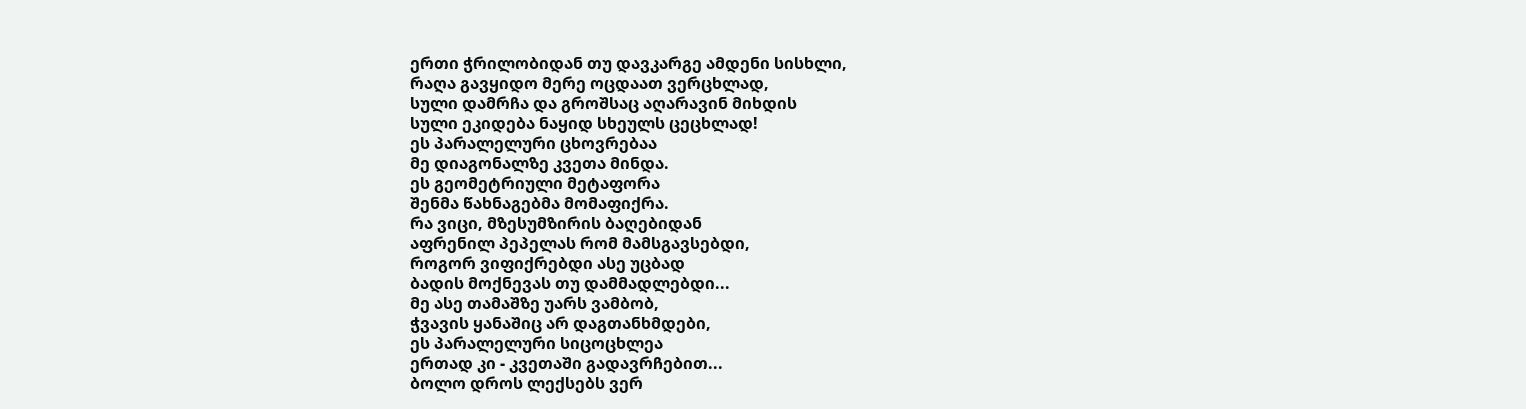ერთი ჭრილობიდან თუ დავკარგე ამდენი სისხლი,
რაღა გავყიდო მერე ოცდაათ ვერცხლად,
სული დამრჩა და გროშსაც აღარავინ მიხდის
სული ეკიდება ნაყიდ სხეულს ცეცხლად!
ეს პარალელური ცხოვრებაა
მე დიაგონალზე კვეთა მინდა.
ეს გეომეტრიული მეტაფორა
შენმა წახნაგებმა მომაფიქრა.
რა ვიცი, მზესუმზირის ბაღებიდან
აფრენილ პეპელას რომ მამსგავსებდი,
როგორ ვიფიქრებდი ასე უცბად
ბადის მოქნევას თუ დამმადლებდი...
მე ასე თამაშზე უარს ვამბობ,
ჭვავის ყანაშიც არ დაგთანხმდები,
ეს პარალელური სიცოცხლეა
ერთად კი - კვეთაში გადავრჩებით...
ბოლო დროს ლექსებს ვერ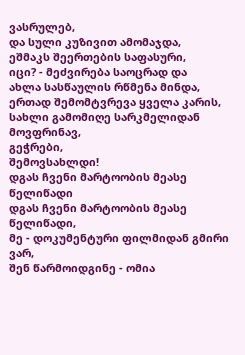ვასრულებ,
და სული კუზივით ამომაჯდა,
ეშმაკს შეერთების საფასური,
იცი? - მეძვირება საოცრად და
ახლა სასწაულის რწმენა მინდა,
ერთად შემომტვრევა ყველა კარის,
სახლი გამომიღე სარკმელიდან
მოვფრინავ,
გეჭრები,
შემოვსახლდი!
დგას ჩვენი მარტოობის მეასე წელიწადი
დგას ჩვენი მარტოობის მეასე წელიწადი,
მე - დოკუმენტური ფილმიდან გმირი ვარ,
შენ წარმოიდგინე - ომია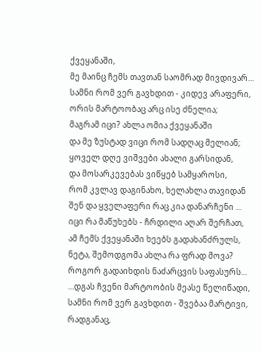ქვეყანაში,
მე მაინც ჩემს თავთან საომრად მივდივარ...
სამნი რომ ვერ გავხდით - კიდევ არაფერი,
ორის მარტოობაც არც ისე ძნელია;
მაგრამ იცი? ახლა ომია ქვეყანაში
და მე ზუსტად ვიცი რომ სადღაც მელიან;
ყოველ დღე ვიშვები ახალი გარსიდან,
და მოსარკევებას ვიწყებ სამყაროსი,
რომ კვლავ დაგინახო, ხელახლა თავიდან
შენ და ყველაფერი რაც კია დანარჩენი ...
იცი რა მაწუხებს - ჩრდილი აღარ შერჩათ,
ამ ჩემს ქვეყანაში ხეებს გადახანძრულს,
ნეტა, შემოდგომა ახლა რა ფრად მოვა?
როგორ გადაიხდის ნაძარცვის საფასურს...
...დგას ჩვენი მარტოობის მეასე წელიწადი,
სამნი რომ ვერ გავხდით - შვებაა მარტივი,
რადგანაც,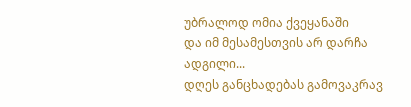უბრალოდ ომია ქვეყანაში
და იმ მესამესთვის არ დარჩა ადგილი...
დღეს განცხადებას გამოვაკრავ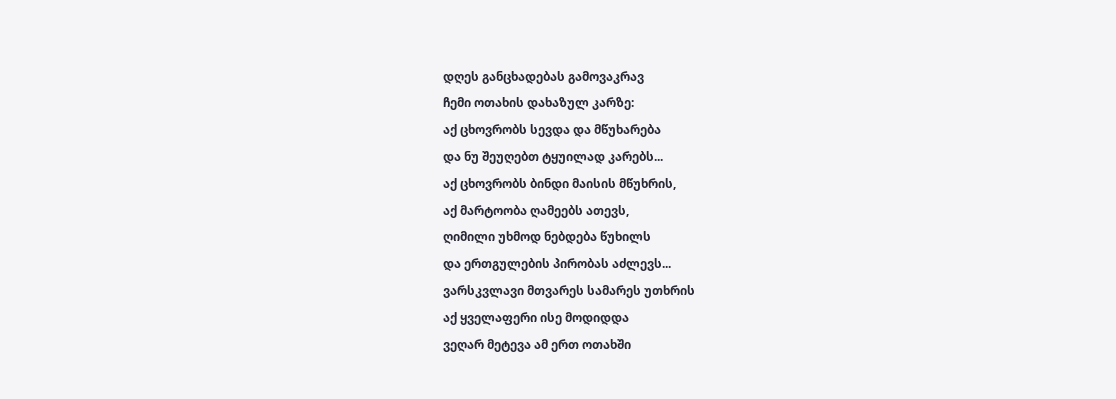დღეს განცხადებას გამოვაკრავ
ჩემი ოთახის დახაზულ კარზე:
აქ ცხოვრობს სევდა და მწუხარება
და ნუ შეუღებთ ტყუილად კარებს...
აქ ცხოვრობს ბინდი მაისის მწუხრის,
აქ მარტოობა ღამეებს ათევს,
ღიმილი უხმოდ ნებდება წუხილს
და ერთგულების პირობას აძლევს...
ვარსკვლავი მთვარეს სამარეს უთხრის
აქ ყველაფერი ისე მოდიდდა
ვეღარ მეტევა ამ ერთ ოთახში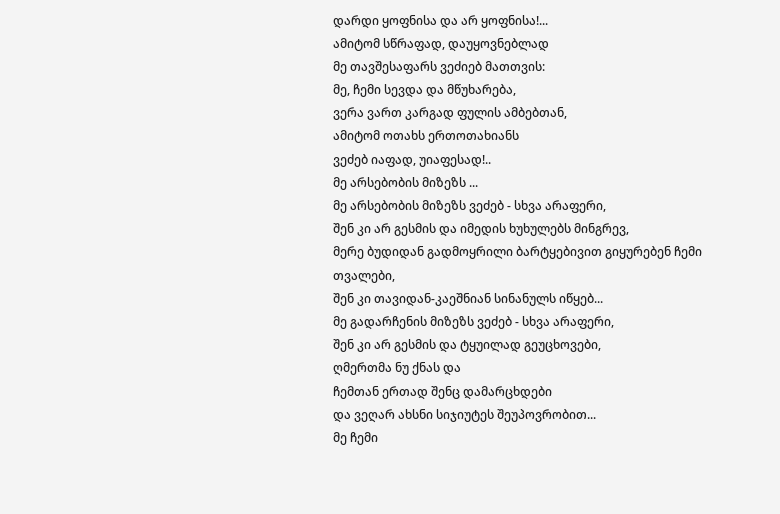დარდი ყოფნისა და არ ყოფნისა!...
ამიტომ სწრაფად, დაუყოვნებლად
მე თავშესაფარს ვეძიებ მათთვის:
მე, ჩემი სევდა და მწუხარება,
ვერა ვართ კარგად ფულის ამბებთან,
ამიტომ ოთახს ერთოთახიანს
ვეძებ იაფად, უიაფესად!..
მე არსებობის მიზეზს ...
მე არსებობის მიზეზს ვეძებ - სხვა არაფერი,
შენ კი არ გესმის და იმედის ხუხულებს მინგრევ,
მერე ბუდიდან გადმოყრილი ბარტყებივით გიყურებენ ჩემი თვალები,
შენ კი თავიდან-კაეშნიან სინანულს იწყებ...
მე გადარჩენის მიზეზს ვეძებ - სხვა არაფერი,
შენ კი არ გესმის და ტყუილად გეუცხოვები,
ღმერთმა ნუ ქნას და
ჩემთან ერთად შენც დამარცხდები
და ვეღარ ახსნი სიჯიუტეს შეუპოვრობით...
მე ჩემი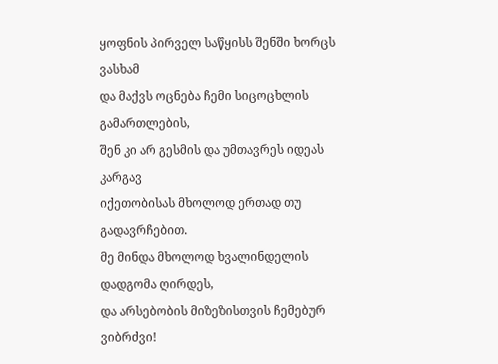ყოფნის პირველ საწყისს შენში ხორცს ვასხამ
და მაქვს ოცნება ჩემი სიცოცხლის გამართლების,
შენ კი არ გესმის და უმთავრეს იდეას კარგავ
იქეთობისას მხოლოდ ერთად თუ გადავრჩებით.
მე მინდა მხოლოდ ხვალინდელის დადგომა ღირდეს,
და არსებობის მიზეზისთვის ჩემებურ ვიბრძვი!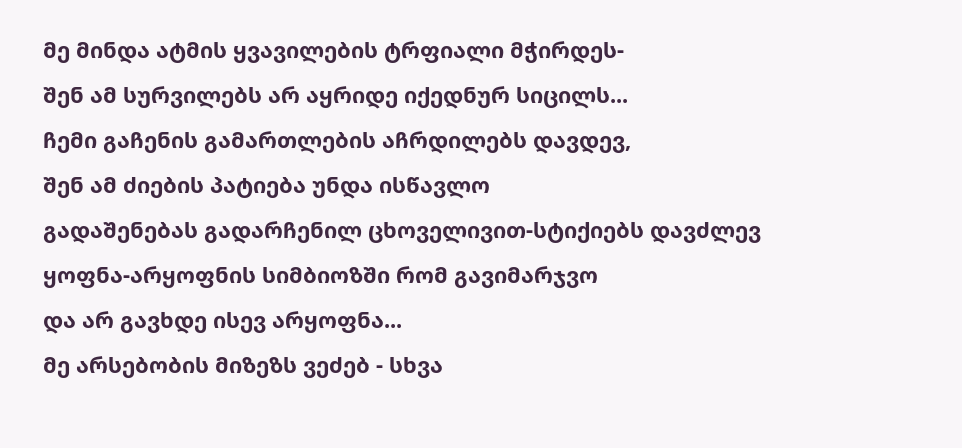მე მინდა ატმის ყვავილების ტრფიალი მჭირდეს-
შენ ამ სურვილებს არ აყრიდე იქედნურ სიცილს...
ჩემი გაჩენის გამართლების აჩრდილებს დავდევ,
შენ ამ ძიების პატიება უნდა ისწავლო
გადაშენებას გადარჩენილ ცხოველივით-სტიქიებს დავძლევ
ყოფნა-არყოფნის სიმბიოზში რომ გავიმარჯვო
და არ გავხდე ისევ არყოფნა...
მე არსებობის მიზეზს ვეძებ - სხვა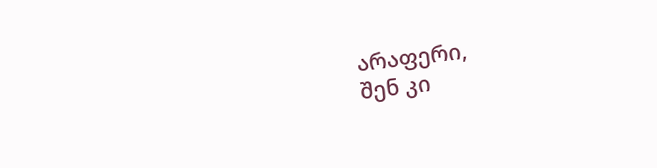არაფერი,
შენ კი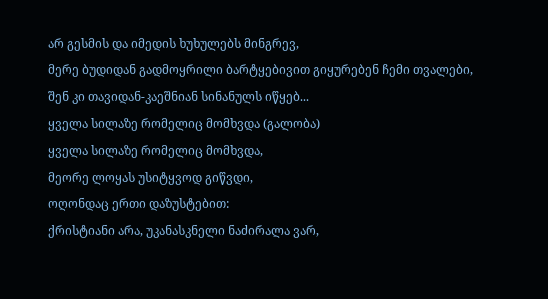არ გესმის და იმედის ხუხულებს მინგრევ,
მერე ბუდიდან გადმოყრილი ბარტყებივით გიყურებენ ჩემი თვალები,
შენ კი თავიდან-კაეშნიან სინანულს იწყებ...
ყველა სილაზე რომელიც მომხვდა (გალობა)
ყველა სილაზე რომელიც მომხვდა,
მეორე ლოყას უსიტყვოდ გიწვდი,
ოღონდაც ერთი დაზუსტებით:
ქრისტიანი არა, უკანასკნელი ნაძირალა ვარ,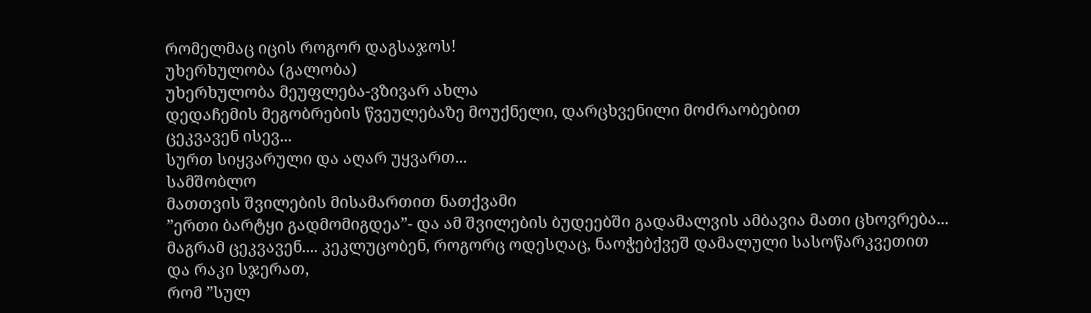რომელმაც იცის როგორ დაგსაჯოს!
უხერხულობა (გალობა)
უხერხულობა მეუფლება-ვზივარ ახლა
დედაჩემის მეგობრების წვეულებაზე მოუქნელი, დარცხვენილი მოძრაობებით
ცეკვავენ ისევ...
სურთ სიყვარული და აღარ უყვართ...
სამშობლო
მათთვის შვილების მისამართით ნათქვამი
”ერთი ბარტყი გადმომიგდეა”- და ამ შვილების ბუდეებში გადამალვის ამბავია მათი ცხოვრება...
მაგრამ ცეკვავენ.... კეკლუცობენ, როგორც ოდესღაც, ნაოჭებქვეშ დამალული სასოწარკვეთით
და რაკი სჯერათ,
რომ ”სულ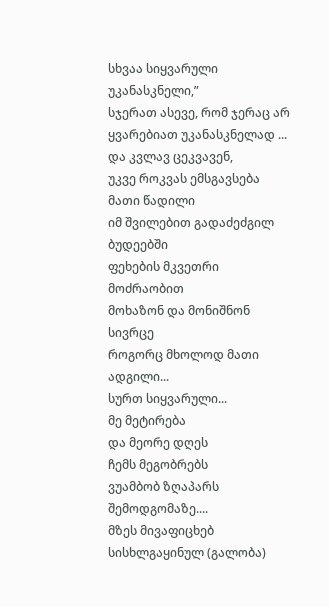სხვაა სიყვარული უკანასკნელი,”
სჯერათ ასევე, რომ ჯერაც არ ყვარებიათ უკანასკნელად ...
და კვლავ ცეკვავენ,
უკვე როკვას ემსგავსება მათი წადილი
იმ შვილებით გადაძეძგილ ბუდეებში
ფეხების მკვეთრი მოძრაობით
მოხაზონ და მონიშნონ სივრცე
როგორც მხოლოდ მათი ადგილი...
სურთ სიყვარული...
მე მეტირება
და მეორე დღეს
ჩემს მეგობრებს
ვუამბობ ზღაპარს
შემოდგომაზე....
მზეს მივაფიცხებ სისხლგაყინულ (გალობა)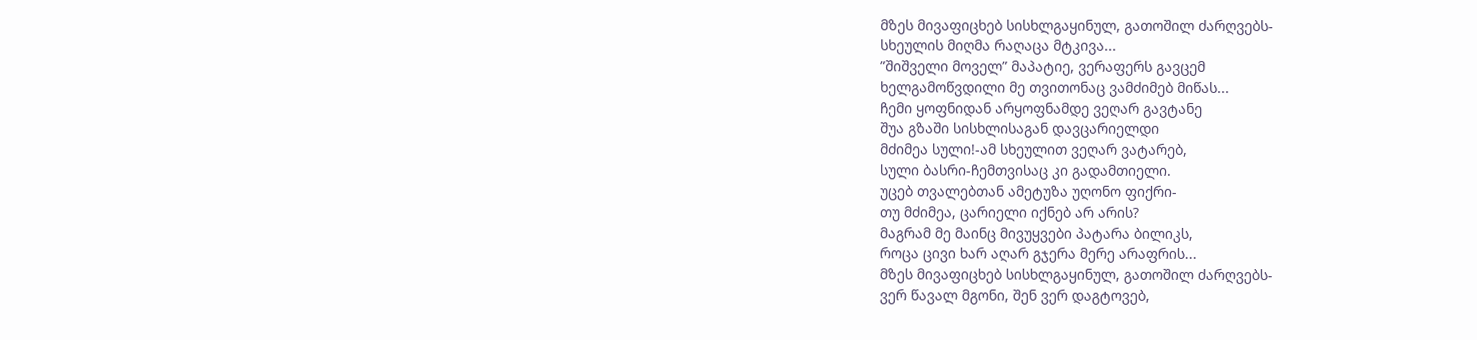მზეს მივაფიცხებ სისხლგაყინულ, გათოშილ ძარღვებს-
სხეულის მიღმა რაღაცა მტკივა...
”შიშველი მოველ” მაპატიე, ვერაფერს გავცემ
ხელგამოწვდილი მე თვითონაც ვამძიმებ მიწას...
ჩემი ყოფნიდან არყოფნამდე ვეღარ გავტანე
შუა გზაში სისხლისაგან დავცარიელდი
მძიმეა სული!-ამ სხეულით ვეღარ ვატარებ,
სული ბასრი-ჩემთვისაც კი გადამთიელი.
უცებ თვალებთან ამეტუზა უღონო ფიქრი-
თუ მძიმეა, ცარიელი იქნებ არ არის?
მაგრამ მე მაინც მივუყვები პატარა ბილიკს,
როცა ცივი ხარ აღარ გჯერა მერე არაფრის...
მზეს მივაფიცხებ სისხლგაყინულ, გათოშილ ძარღვებს-
ვერ წავალ მგონი, შენ ვერ დაგტოვებ,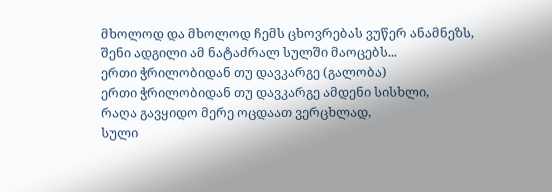მხოლოდ და მხოლოდ ჩემს ცხოვრებას ვუწერ ანამნეზს,
შენი ადგილი ამ ნატაძრალ სულში მაოცებს...
ერთი ჭრილობიდან თუ დავკარგე (გალობა)
ერთი ჭრილობიდან თუ დავკარგე ამდენი სისხლი,
რაღა გავყიდო მერე ოცდაათ ვერცხლად,
სული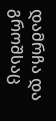დამრჩა და გროშსაც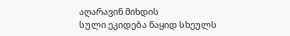აღარავინ მიხდის
სული ეკიდება ნაყიდ სხეულს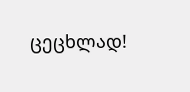ცეცხლად!